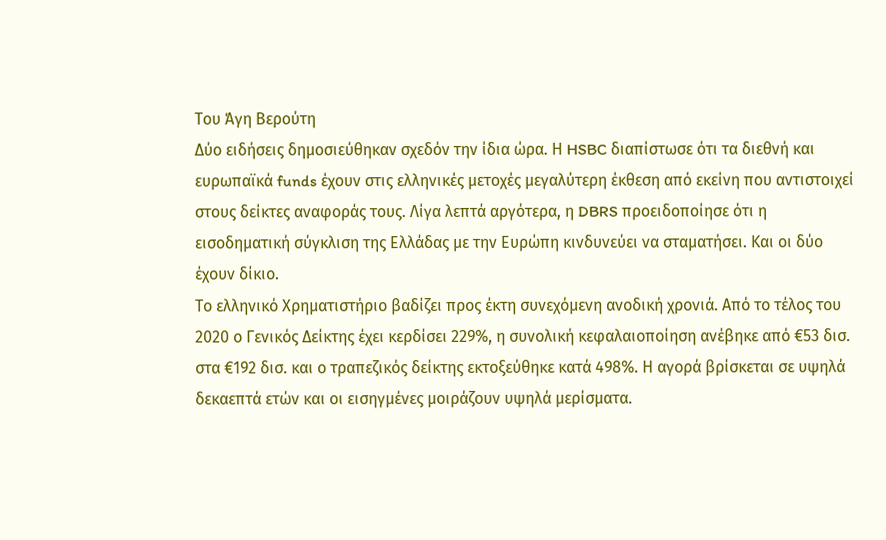Του Άγη Βερούτη
Δύο ειδήσεις δημοσιεύθηκαν σχεδόν την ίδια ώρα. Η HSBC διαπίστωσε ότι τα διεθνή και ευρωπαϊκά funds έχουν στις ελληνικές μετοχές μεγαλύτερη έκθεση από εκείνη που αντιστοιχεί στους δείκτες αναφοράς τους. Λίγα λεπτά αργότερα, η DBRS προειδοποίησε ότι η εισοδηματική σύγκλιση της Ελλάδας με την Ευρώπη κινδυνεύει να σταματήσει. Και οι δύο έχουν δίκιο.
Το ελληνικό Χρηματιστήριο βαδίζει προς έκτη συνεχόμενη ανοδική χρονιά. Από το τέλος του 2020 ο Γενικός Δείκτης έχει κερδίσει 229%, η συνολική κεφαλαιοποίηση ανέβηκε από €53 δισ. στα €192 δισ. και ο τραπεζικός δείκτης εκτοξεύθηκε κατά 498%. Η αγορά βρίσκεται σε υψηλά δεκαεπτά ετών και οι εισηγμένες μοιράζουν υψηλά μερίσματα.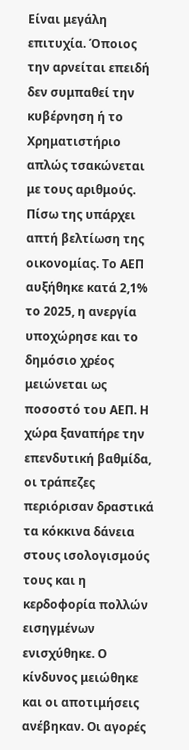Είναι μεγάλη επιτυχία. Όποιος την αρνείται επειδή δεν συμπαθεί την κυβέρνηση ή το Χρηματιστήριο απλώς τσακώνεται με τους αριθμούς.
Πίσω της υπάρχει απτή βελτίωση της οικονομίας. Το ΑΕΠ αυξήθηκε κατά 2,1% το 2025, η ανεργία υποχώρησε και το δημόσιο χρέος μειώνεται ως ποσοστό του ΑΕΠ. Η χώρα ξαναπήρε την επενδυτική βαθμίδα, οι τράπεζες περιόρισαν δραστικά τα κόκκινα δάνεια στους ισολογισμούς τους και η κερδοφορία πολλών εισηγμένων ενισχύθηκε. Ο κίνδυνος μειώθηκε και οι αποτιμήσεις ανέβηκαν. Οι αγορές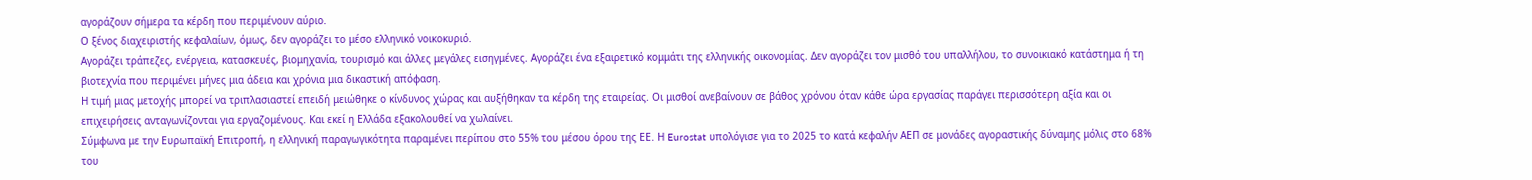αγοράζουν σήμερα τα κέρδη που περιμένουν αύριο.
Ο ξένος διαχειριστής κεφαλαίων, όμως, δεν αγοράζει το μέσο ελληνικό νοικοκυριό.
Αγοράζει τράπεζες, ενέργεια, κατασκευές, βιομηχανία, τουρισμό και άλλες μεγάλες εισηγμένες. Αγοράζει ένα εξαιρετικό κομμάτι της ελληνικής οικονομίας. Δεν αγοράζει τον μισθό του υπαλλήλου, το συνοικιακό κατάστημα ή τη βιοτεχνία που περιμένει μήνες μια άδεια και χρόνια μια δικαστική απόφαση.
Η τιμή μιας μετοχής μπορεί να τριπλασιαστεί επειδή μειώθηκε ο κίνδυνος χώρας και αυξήθηκαν τα κέρδη της εταιρείας. Οι μισθοί ανεβαίνουν σε βάθος χρόνου όταν κάθε ώρα εργασίας παράγει περισσότερη αξία και οι επιχειρήσεις ανταγωνίζονται για εργαζομένους. Και εκεί η Ελλάδα εξακολουθεί να χωλαίνει.
Σύμφωνα με την Ευρωπαϊκή Επιτροπή, η ελληνική παραγωγικότητα παραμένει περίπου στο 55% του μέσου όρου της ΕΕ. Η Eurostat υπολόγισε για το 2025 το κατά κεφαλήν ΑΕΠ σε μονάδες αγοραστικής δύναμης μόλις στο 68% του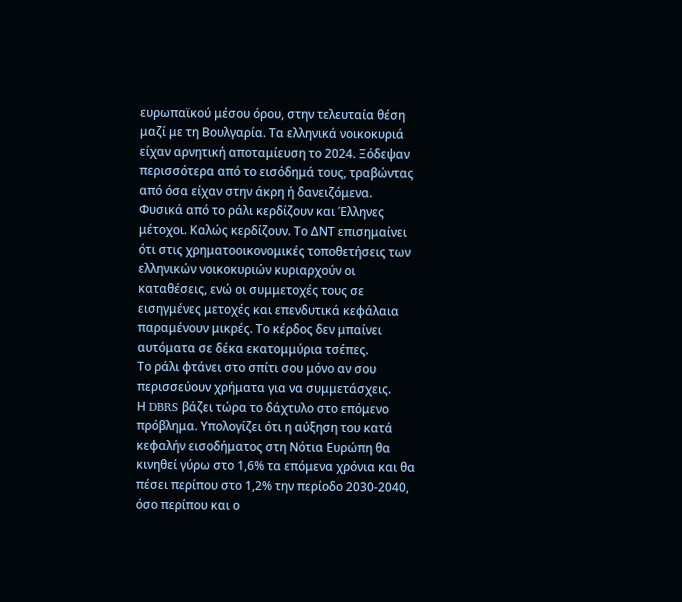ευρωπαϊκού μέσου όρου, στην τελευταία θέση μαζί με τη Βουλγαρία. Τα ελληνικά νοικοκυριά είχαν αρνητική αποταμίευση το 2024. Ξόδεψαν περισσότερα από το εισόδημά τους, τραβώντας από όσα είχαν στην άκρη ή δανειζόμενα.
Φυσικά από το ράλι κερδίζουν και Έλληνες μέτοχοι. Καλώς κερδίζουν. Το ΔΝΤ επισημαίνει ότι στις χρηματοοικονομικές τοποθετήσεις των ελληνικών νοικοκυριών κυριαρχούν οι καταθέσεις, ενώ οι συμμετοχές τους σε εισηγμένες μετοχές και επενδυτικά κεφάλαια παραμένουν μικρές. Το κέρδος δεν μπαίνει αυτόματα σε δέκα εκατομμύρια τσέπες.
Το ράλι φτάνει στο σπίτι σου μόνο αν σου περισσεύουν χρήματα για να συμμετάσχεις.
Η DBRS βάζει τώρα το δάχτυλο στο επόμενο πρόβλημα. Υπολογίζει ότι η αύξηση του κατά κεφαλήν εισοδήματος στη Νότια Ευρώπη θα κινηθεί γύρω στο 1,6% τα επόμενα χρόνια και θα πέσει περίπου στο 1,2% την περίοδο 2030-2040, όσο περίπου και ο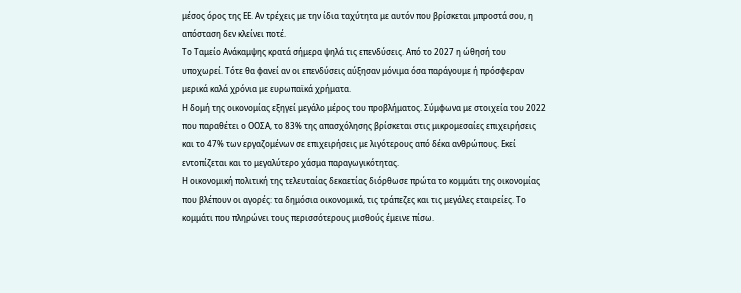μέσος όρος της ΕΕ. Αν τρέχεις με την ίδια ταχύτητα με αυτόν που βρίσκεται μπροστά σου, η απόσταση δεν κλείνει ποτέ.
Το Ταμείο Ανάκαμψης κρατά σήμερα ψηλά τις επενδύσεις. Από το 2027 η ώθησή του υποχωρεί. Τότε θα φανεί αν οι επενδύσεις αύξησαν μόνιμα όσα παράγουμε ή πρόσφεραν μερικά καλά χρόνια με ευρωπαϊκά χρήματα.
Η δομή της οικονομίας εξηγεί μεγάλο μέρος του προβλήματος. Σύμφωνα με στοιχεία του 2022 που παραθέτει ο ΟΟΣΑ, το 83% της απασχόλησης βρίσκεται στις μικρομεσαίες επιχειρήσεις και το 47% των εργαζομένων σε επιχειρήσεις με λιγότερους από δέκα ανθρώπους. Εκεί εντοπίζεται και το μεγαλύτερο χάσμα παραγωγικότητας.
Η οικονομική πολιτική της τελευταίας δεκαετίας διόρθωσε πρώτα το κομμάτι της οικονομίας που βλέπουν οι αγορές: τα δημόσια οικονομικά, τις τράπεζες και τις μεγάλες εταιρείες. Το κομμάτι που πληρώνει τους περισσότερους μισθούς έμεινε πίσω.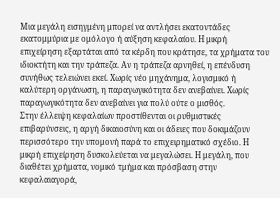Μια μεγάλη εισηγμένη μπορεί να αντλήσει εκατοντάδες εκατομμύρια με ομόλογο ή αύξηση κεφαλαίου. Η μικρή επιχείρηση εξαρτάται από τα κέρδη που κράτησε, τα χρήματα του ιδιοκτήτη και την τράπεζα. Αν η τράπεζα αρνηθεί, η επένδυση συνήθως τελειώνει εκεί. Χωρίς νέο μηχάνημα, λογισμικό ή καλύτερη οργάνωση, η παραγωγικότητα δεν ανεβαίνει. Χωρίς παραγωγικότητα δεν ανεβαίνει για πολύ ούτε ο μισθός.
Στην έλλειψη κεφαλαίων προστίθενται οι ρυθμιστικές επιβαρύνσεις, η αργή δικαιοσύνη και οι άδειες που δοκιμάζουν περισσότερο την υπομονή παρά το επιχειρηματικό σχέδιο. Η μικρή επιχείρηση δυσκολεύεται να μεγαλώσει. Η μεγάλη, που διαθέτει χρήματα, νομικό τμήμα και πρόσβαση στην κεφαλαιαγορά,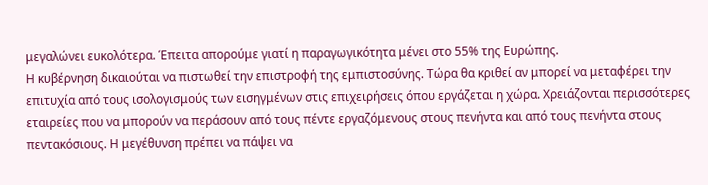μεγαλώνει ευκολότερα. Έπειτα απορούμε γιατί η παραγωγικότητα μένει στο 55% της Ευρώπης.
Η κυβέρνηση δικαιούται να πιστωθεί την επιστροφή της εμπιστοσύνης. Τώρα θα κριθεί αν μπορεί να μεταφέρει την επιτυχία από τους ισολογισμούς των εισηγμένων στις επιχειρήσεις όπου εργάζεται η χώρα. Χρειάζονται περισσότερες εταιρείες που να μπορούν να περάσουν από τους πέντε εργαζόμενους στους πενήντα και από τους πενήντα στους πεντακόσιους. Η μεγέθυνση πρέπει να πάψει να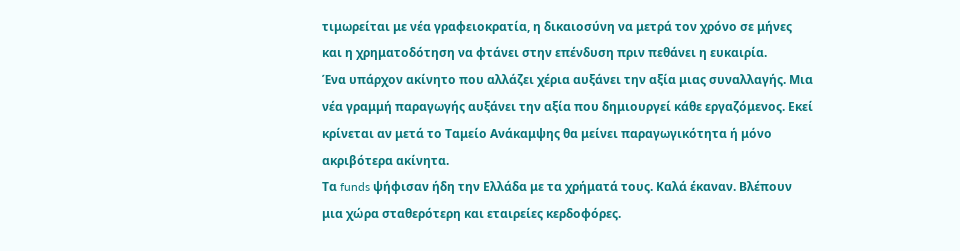τιμωρείται με νέα γραφειοκρατία, η δικαιοσύνη να μετρά τον χρόνο σε μήνες και η χρηματοδότηση να φτάνει στην επένδυση πριν πεθάνει η ευκαιρία.
Ένα υπάρχον ακίνητο που αλλάζει χέρια αυξάνει την αξία μιας συναλλαγής. Μια νέα γραμμή παραγωγής αυξάνει την αξία που δημιουργεί κάθε εργαζόμενος. Εκεί κρίνεται αν μετά το Ταμείο Ανάκαμψης θα μείνει παραγωγικότητα ή μόνο ακριβότερα ακίνητα.
Τα funds ψήφισαν ήδη την Ελλάδα με τα χρήματά τους. Καλά έκαναν. Βλέπουν μια χώρα σταθερότερη και εταιρείες κερδοφόρες.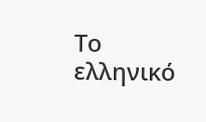Το ελληνικό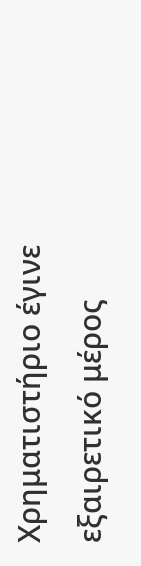Χρηματιστήριο έγινε εξαιρετικό μέρος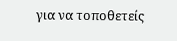για να τοποθετείς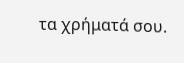τα χρήματά σου.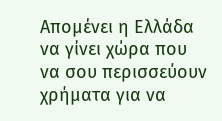Απομένει η Ελλάδα να γίνει χώρα που να σου περισσεύουν χρήματα για να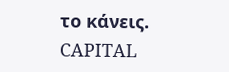το κάνεις.
CAPITAL